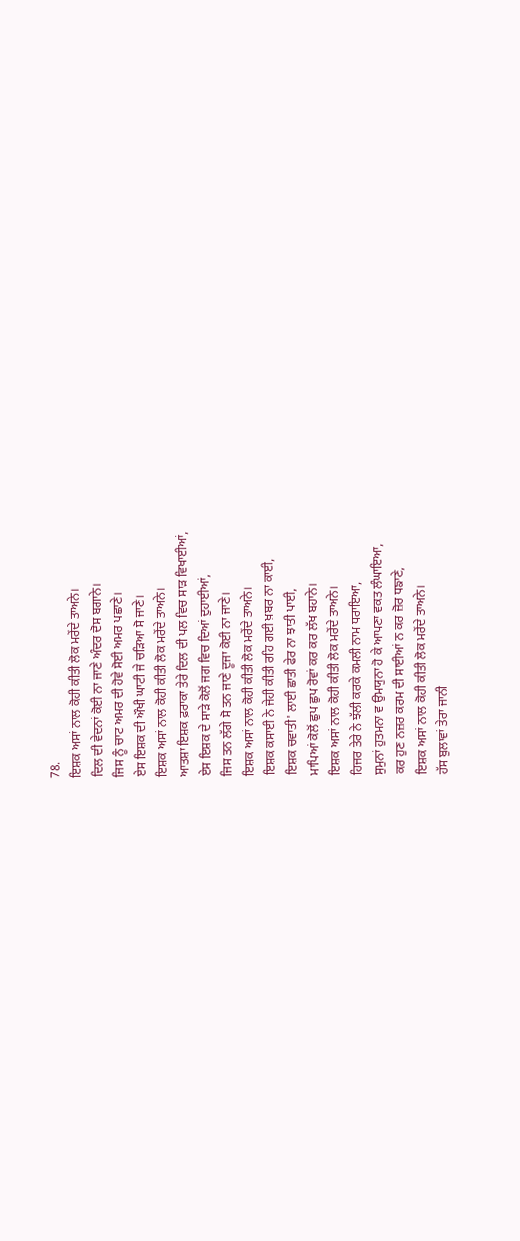78.
ਇਸ਼ਕ ਅਸਾਂ ਨਾਲ ਕੋਹੀ ਕੀਤੀ ਲੋਕ ਮਰੇਂਦੇ ਤਾਅਨੇ।
ਦਿਲ ਦੀ ਵੇਦਨਾਂ ਕੋਈ ਨਾ ਜਾਣੇ ਅੰਦਰ ਦੋਸ ਬਗਾਨੇ।
ਜਿਸ ਨੂੰ ਚਾਟ ਅਮਰ ਦੀ ਹੋਵੇ ਸੋਈ ਅਮਰ ਪਛਾਣੇ।
ਏਸ ਇਸ਼ਕ ਦੀ ਔਖੀ ਘਾਟੀ ਜੇ ਚੜਿਆ ਸੋ ਜਾਣੇ।
ਇਸ਼ਕ ਅਸਾਂ ਨਾਲ ਕੋਹੀ ਕੀਤੀ ਲੋਕ ਮਰੇਂਦੇ ਤਾਅਨੇ।
ਆਤਸ਼ਾ ਇਸ਼ਕ ਫ਼ਰਾਕਾ ਤੇਰੇ ਦਿਲ ਦੀ ਪਲ ਵਿਚ ਸਾੜ ਵਿਖਾਈਆਂ,
ਏਸ ਇਸ਼ਕ ਦੇ ਸਾੜੇ ਕੋਲੋਂ ਜਗ ਵਿਚ ਦਿਆਂ ਦੁਹਾਈਆਂ,
ਜਿਸ ਤਨ ਲੱਗੇ ਸੋ ਤਨ ਜਾਣੇ ਦੂਜਾ ਕੋਈ ਨਾ ਜਾਣੇ।
ਇਸ਼ਕ ਅਸਾਂ ਨਾਲ ਕੋਹੀ ਕੀਤੀ ਲੋਕ ਮਰੇਂਦੇ ਤਾਅਨੇ।
ਇਸ਼ਕ ਕਸਾਈ ਨੇ ਜੇਹੀ ਕੀਤੀ ਰਹਿ ਗਈ ਖ਼ਬਰ ਨਾ ਕਾਈ,
ਇਸ਼ਕ ਚਵਾਤੀ' ਲਾਈ ਛਾਤੀ ਫੇਰ ਨਾ ਝਾਤੀ ਪਾਈ,
ਮਾਪਿਆਂ ਕੋਲੋਂ ਛੁਪ ਛੁਪ ਰੋਵਾਂ ਕਰ ਕਰ ਲੱਖ ਬਹਾਨੇ।
ਇਸ਼ਕ ਅਸਾਂ ਨਾਲ ਕੋਹੀ ਕੀਤੀ ਲੋਕ ਮਰੇਂਦੇ ਤਾਅਨੇ।
ਹਿਜਰ ਤੇਰੇ ਨੇ ਝੱਲੀ ਕਰਕੇ ਕਮਲੀ ਨਾਮ ਧਰਾਇਆ,
ਸੁਮੁਨਾਂ ਹੁਤਮਨਾ ਵ ਉਮਯੁਨਾ ਹੋ ਕੇ ਆਪਣਾ ਵਕਤ ਲੰਘਾਇਆ,
ਕਰ ਹੁਣ ਨਜ਼ਰ ਕਰਮ ਦੀ ਸਾਈਆਂ ਨ ਕਰ ਜ਼ੋਰ ਧਙਾਣੇ,
ਇਸ਼ਕ ਅਸਾਂ ਨਾਲ ਕੋਹੀ ਕੀਤੀ ਲੋਕ ਮਰੇਂਦੇ ਤਾਅਨੇ।
ਹੱਸ ਬੁਲਾਵਾਂ ਤੇਰਾ ਜਾਨੀ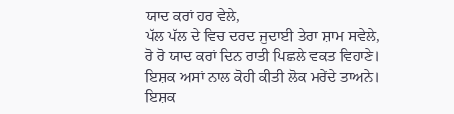ਯਾਦ ਕਰਾਂ ਹਰ ਵੇਲੇ,
ਪੱਲ ਪੱਲ ਦੇ ਵਿਚ ਦਰਦ ਜੁਦਾਈ ਤੇਰਾ ਸ਼ਾਮ ਸਵੇਲੇ,
ਰੋ ਰੋ ਯਾਦ ਕਰਾਂ ਦਿਨ ਰਾਤੀ ਪਿਛਲੇ ਵਕਤ ਵਿਹਾਣੇ।
ਇਸ਼ਕ ਅਸਾਂ ਨਾਲ ਕੋਹੀ ਕੀਤੀ ਲੋਕ ਮਰੇਂਦੇ ਤਾਅਨੇ।
ਇਸ਼ਕ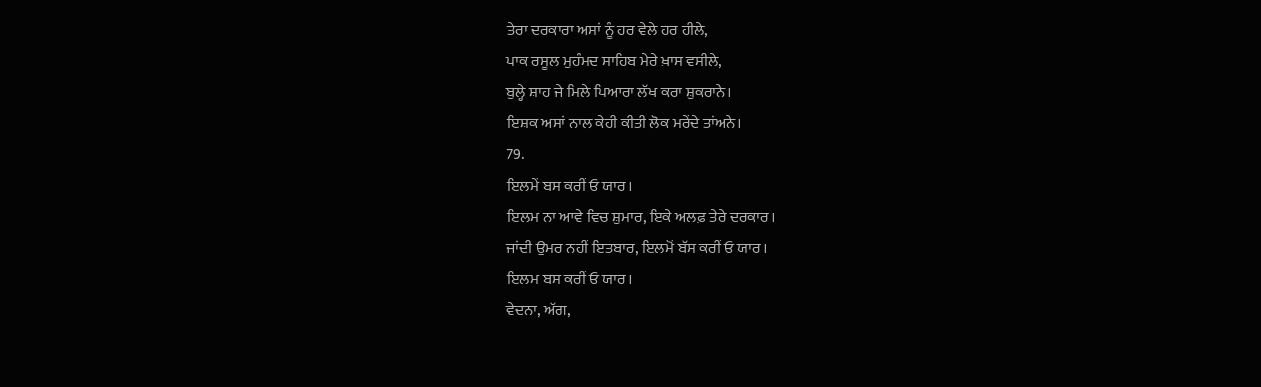ਤੇਰਾ ਦਰਕਾਰਾ ਅਸਾਂ ਨੂੰ ਹਰ ਵੇਲੇ ਹਰ ਹੀਲੇ,
ਪਾਕ ਰਸੂਲ ਮੁਹੰਮਦ ਸਾਹਿਬ ਮੇਰੇ ਖ਼ਾਸ ਵਸੀਲੇ,
ਬੁਲ੍ਹੇ ਸ਼ਾਹ ਜੇ ਮਿਲੇ ਪਿਆਰਾ ਲੱਖ ਕਰਾ ਸ਼ੁਕਰਾਨੇ।
ਇਸ਼ਕ ਅਸਾਂ ਨਾਲ ਕੇਹੀ ਕੀਤੀ ਲੋਕ ਮਰੇਂਦੇ ਤਾਂਅਨੇ।
79.
ਇਲਮੇਂ ਬਸ ਕਰੀਂ ਓ ਯਾਰ।
ਇਲਮ ਨਾ ਆਵੇ ਵਿਚ ਸ਼ੁਮਾਰ, ਇਕੇ ਅਲਫ਼ ਤੇਰੇ ਦਰਕਾਰ।
ਜਾਂਦੀ ਉਮਰ ਨਹੀਂ ਇਤਬਾਰ, ਇਲਮੋਂ ਬੱਸ ਕਰੀਂ ਓ ਯਾਰ।
ਇਲਮ ਬਸ ਕਰੀਂ ਓ ਯਾਰ।
ਵੇਦਨਾ, ਅੱਗ,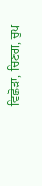ਵਿਛੋੜਾ, ਚਿਣਗ, ਚੁਪ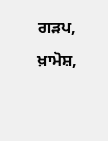ਗੜਪ, ਖ਼ਾਮੋਸ਼,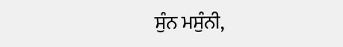ਸੁੰਨ ਮਸੁੰਨੀ,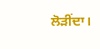ਲੋੜੀਂਦਾ।